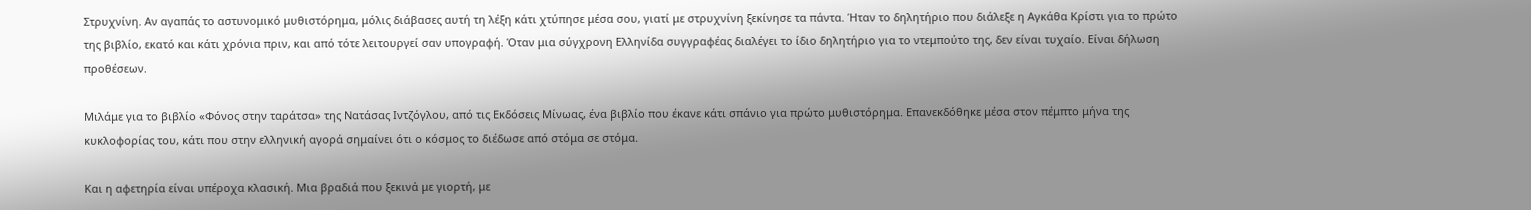Στρυχνίνη. Αν αγαπάς το αστυνομικό μυθιστόρημα, μόλις διάβασες αυτή τη λέξη κάτι χτύπησε μέσα σου, γιατί με στρυχνίνη ξεκίνησε τα πάντα. Ήταν το δηλητήριο που διάλεξε η Αγκάθα Κρίστι για το πρώτο της βιβλίο, εκατό και κάτι χρόνια πριν, και από τότε λειτουργεί σαν υπογραφή. Όταν μια σύγχρονη Ελληνίδα συγγραφέας διαλέγει το ίδιο δηλητήριο για το ντεμπούτο της, δεν είναι τυχαίο. Είναι δήλωση προθέσεων.

Μιλάμε για το βιβλίο «Φόνος στην ταράτσα» της Νατάσας Ιντζόγλου, από τις Εκδόσεις Μίνωας, ένα βιβλίο που έκανε κάτι σπάνιο για πρώτο μυθιστόρημα. Επανεκδόθηκε μέσα στον πέμπτο μήνα της κυκλοφορίας του, κάτι που στην ελληνική αγορά σημαίνει ότι ο κόσμος το διέδωσε από στόμα σε στόμα.

Και η αφετηρία είναι υπέροχα κλασική. Μια βραδιά που ξεκινά με γιορτή, με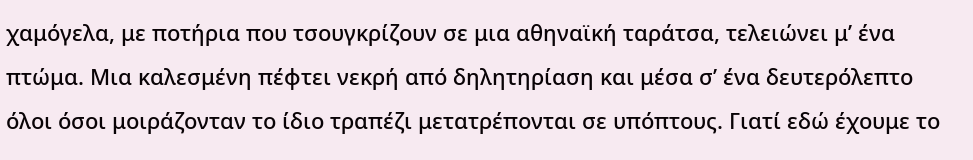χαμόγελα, με ποτήρια που τσουγκρίζουν σε μια αθηναϊκή ταράτσα, τελειώνει μ’ ένα πτώμα. Μια καλεσμένη πέφτει νεκρή από δηλητηρίαση και μέσα σ’ ένα δευτερόλεπτο όλοι όσοι μοιράζονταν το ίδιο τραπέζι μετατρέπονται σε υπόπτους. Γιατί εδώ έχουμε το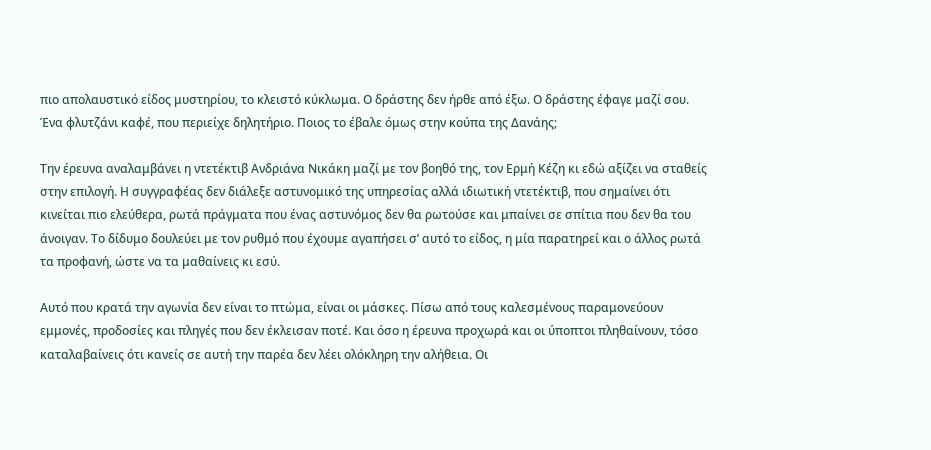πιο απολαυστικό είδος μυστηρίου, το κλειστό κύκλωμα. Ο δράστης δεν ήρθε από έξω. Ο δράστης έφαγε μαζί σου. Ένα φλυτζάνι καφέ, που περιείχε δηλητήριο. Ποιος το έβαλε όμως στην κούπα της Δανάης;

Την έρευνα αναλαμβάνει η ντετέκτιβ Ανδριάνα Νικάκη μαζί με τον βοηθό της, τον Ερμή Κέζη κι εδώ αξίζει να σταθείς στην επιλογή. Η συγγραφέας δεν διάλεξε αστυνομικό της υπηρεσίας αλλά ιδιωτική ντετέκτιβ, που σημαίνει ότι κινείται πιο ελεύθερα, ρωτά πράγματα που ένας αστυνόμος δεν θα ρωτούσε και μπαίνει σε σπίτια που δεν θα του άνοιγαν. Το δίδυμο δουλεύει με τον ρυθμό που έχουμε αγαπήσει σ’ αυτό το είδος, η μία παρατηρεί και ο άλλος ρωτά τα προφανή, ώστε να τα μαθαίνεις κι εσύ.

Αυτό που κρατά την αγωνία δεν είναι το πτώμα, είναι οι μάσκες. Πίσω από τους καλεσμένους παραμονεύουν εμμονές, προδοσίες και πληγές που δεν έκλεισαν ποτέ. Και όσο η έρευνα προχωρά και οι ύποπτοι πληθαίνουν, τόσο καταλαβαίνεις ότι κανείς σε αυτή την παρέα δεν λέει ολόκληρη την αλήθεια. Οι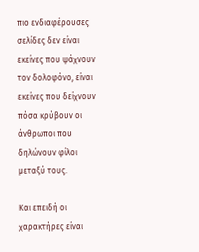πιο ενδιαφέρουσες σελίδες δεν είναι εκείνες που ψάχνουν τον δολοφόνο, είναι εκείνες που δείχνουν πόσα κρύβουν οι άνθρωποι που δηλώνουν φίλοι μεταξύ τους.

Και επειδή οι χαρακτήρες είναι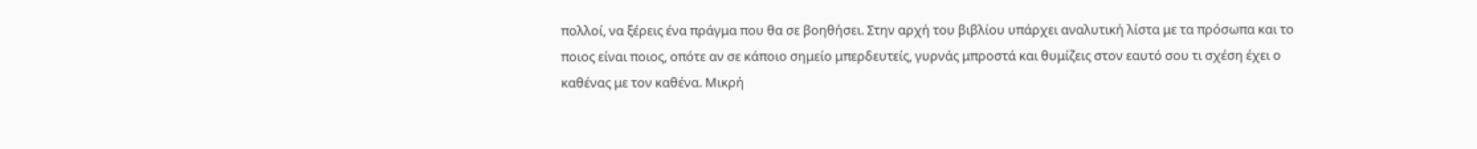πολλοί, να ξέρεις ένα πράγμα που θα σε βοηθήσει. Στην αρχή του βιβλίου υπάρχει αναλυτική λίστα με τα πρόσωπα και το ποιος είναι ποιος, οπότε αν σε κάποιο σημείο μπερδευτείς, γυρνάς μπροστά και θυμίζεις στον εαυτό σου τι σχέση έχει ο καθένας με τον καθένα. Μικρή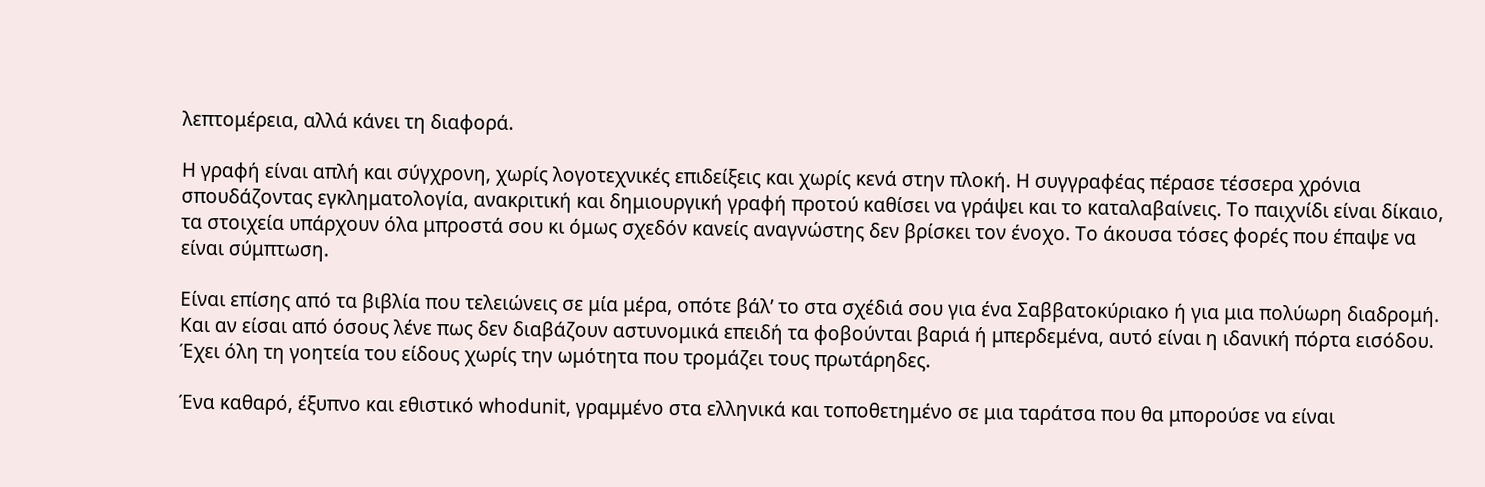λεπτομέρεια, αλλά κάνει τη διαφορά.

Η γραφή είναι απλή και σύγχρονη, χωρίς λογοτεχνικές επιδείξεις και χωρίς κενά στην πλοκή. Η συγγραφέας πέρασε τέσσερα χρόνια σπουδάζοντας εγκληματολογία, ανακριτική και δημιουργική γραφή προτού καθίσει να γράψει και το καταλαβαίνεις. Το παιχνίδι είναι δίκαιο, τα στοιχεία υπάρχουν όλα μπροστά σου κι όμως σχεδόν κανείς αναγνώστης δεν βρίσκει τον ένοχο. Το άκουσα τόσες φορές που έπαψε να είναι σύμπτωση.

Είναι επίσης από τα βιβλία που τελειώνεις σε μία μέρα, οπότε βάλ’ το στα σχέδιά σου για ένα Σαββατοκύριακο ή για μια πολύωρη διαδρομή. Και αν είσαι από όσους λένε πως δεν διαβάζουν αστυνομικά επειδή τα φοβούνται βαριά ή μπερδεμένα, αυτό είναι η ιδανική πόρτα εισόδου. Έχει όλη τη γοητεία του είδους χωρίς την ωμότητα που τρομάζει τους πρωτάρηδες.

Ένα καθαρό, έξυπνο και εθιστικό whodunit, γραμμένο στα ελληνικά και τοποθετημένο σε μια ταράτσα που θα μπορούσε να είναι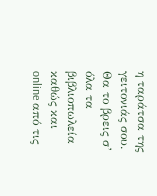η ταράτσα της γειτονιάς σου. Θα το βρεις σ’ όλα τα βιβλιοπωλεία καθώς και online από τις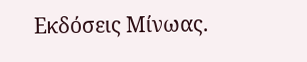Εκδόσεις Μίνωας.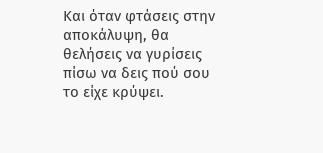Και όταν φτάσεις στην αποκάλυψη, θα θελήσεις να γυρίσεις πίσω να δεις πού σου το είχε κρύψει.